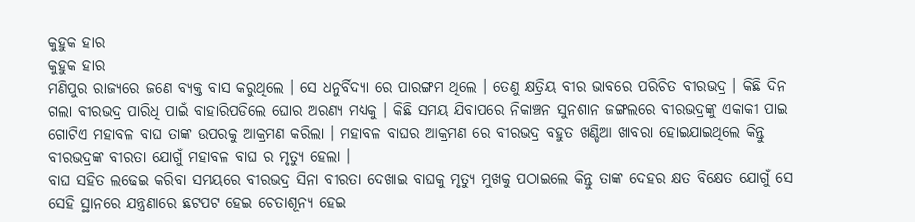କୁହୁକ ହାର
କୁହୁକ ହାର
ମଣିପୁର ରାଜ୍ୟରେ ଜଣେ ବ୍ୟକ୍ତ ବାସ କରୁଥିଲେ । ସେ ଧନୁର୍ବିଦ୍ୟା ରେ ପାରଙ୍ଗମ ଥିଲେ । ତେଣୁ କ୍ଷତ୍ରିୟ ବୀର ଭାବରେ ପରିଚିତ ବୀରଭଦ୍ର । କିଛି ଦିନ ଗଲା ବୀରଭଦ୍ର ପାରିଧି ପାଇଁ ବାହାରିପଡିଲେ ଘୋର ଅରଣ୍ୟ ମଧ୍ୟକୁ । କିଛି ସମୟ ଯିବାପରେ ନିକାଞ୍ଚନ ସୁନଶାନ ଜଙ୍ଗଲରେ ବୀରଭଦ୍ରଙ୍କୁ ଏକାକୀ ପାଇ ଗୋଟିଏ ମହାବଳ ବାଘ ତାଙ୍କ ଉପରକୁ ଆକ୍ରମଣ କରିଲା । ମହାବଳ ବାଘର ଆକ୍ରମଣ ରେ ବୀରଭଦ୍ର ବହୁତ ଖଣ୍ଡିଆ ଖାବରା ହୋଇଯାଇଥିଲେ କିନ୍ତୁ ବୀରଭଦ୍ରଙ୍କ ବୀରତା ଯୋଗୁଁ ମହାବଳ ବାଘ ର ମୃତ୍ୟୁ ହେଲା ।
ବାଘ ସହିତ ଲଢେଇ କରିବା ସମୟରେ ବୀରଭଦ୍ର ସିନା ବୀରତା ଦେଖାଇ ବାଘକୁ ମୃତ୍ୟୁ ମୁଖକୁ ପଠାଇଲେ କିନ୍ତୁ ତାଙ୍କ ଦେହର କ୍ଷତ ବିକ୍ଷେତ ଯୋଗୁଁ ସେ ସେହି ସ୍ଥାନରେ ଯନ୍ତ୍ରଣାରେ ଛଟପଟ ହେଇ ଚେତାଶୂନ୍ୟ ହେଇ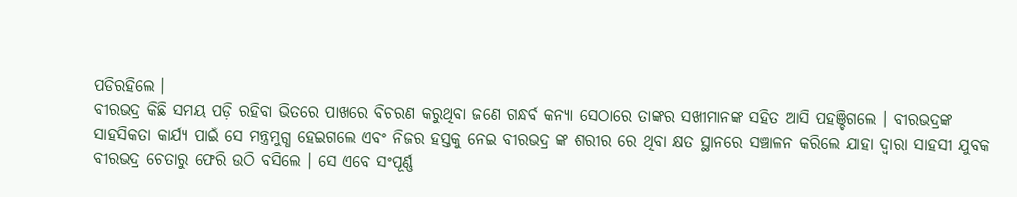ପଡିରହିଲେ ।
ବୀରଭଦ୍ର କିଛି ସମୟ ପଡ଼ି ରହିବା ଭିତରେ ପାଖରେ ବିଚରଣ କରୁଥିବା ଜଣେ ଗନ୍ଧର୍ବ କନ୍ୟା ସେଠାରେ ତାଙ୍କର ସଖୀମାନଙ୍କ ସହିତ ଆସି ପହଞ୍ଚିଗଲେ । ବୀରଭଦ୍ରଙ୍କ ସାହସିକତା କାର୍ଯ୍ୟ ପାଇଁ ସେ ମନ୍ତ୍ରମୁଗ୍ଧ ହେଇଗଲେ ଏବଂ ନିଜର ହସ୍ତକୁ ନେଇ ବୀରଭଦ୍ର ଙ୍କ ଶରୀର ରେ ଥିବା କ୍ଷତ ସ୍ଥାନରେ ସଞ୍ଚାଳନ କରିଲେ ଯାହା ଦ୍ଵାରା ସାହସୀ ଯୁବକ ବୀରଭଦ୍ର ଚେତାରୁ ଫେରି ଉଠି ବସିଲେ । ସେ ଏବେ ସଂପୂର୍ଣ୍ଣ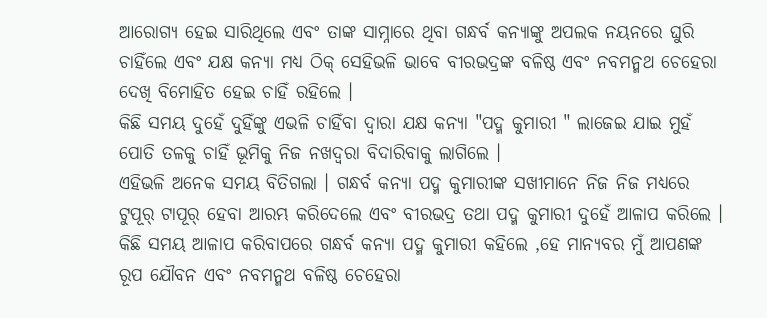ଆରୋଗ୍ୟ ହେଇ ସାରିଥିଲେ ଏବଂ ତାଙ୍କ ସାମ୍ନାରେ ଥିବା ଗନ୍ଧର୍ବ କନ୍ୟାଙ୍କୁ ଅପଲକ ନୟନରେ ଘୁରି ଚାହିଁଲେ ଏବଂ ଯକ୍ଷ କନ୍ୟା ମଧ୍ୟ ଠିକ୍ ସେହିଭଳି ଭାବେ ବୀରଭଦ୍ରଙ୍କ ବଳିଷ୍ଠ ଏବଂ ନବମନ୍ମଥ ଚେହେରା ଦେଖି ବିମୋହିତ ହେଇ ଚାହିଁ ରହିଲେ ।
କିଛି ସମୟ ଦୁହେଁ ଦୁହିଁଙ୍କୁ ଏଭଳି ଚାହିଁବା ଦ୍ଵାରା ଯକ୍ଷ କନ୍ୟା "ପଦ୍ମ କୁମାରୀ " ଲାଜେଇ ଯାଇ ମୁହଁ ପୋତି ତଳକୁ ଚାହିଁ ଭୂମିକୁ ନିଜ ନଖଦ୍ୱରା ବିଦାରିବାକୁ ଲାଗିଲେ ।
ଏହିଭଳି ଅନେକ ସମୟ ବିତିଗଲା । ଗନ୍ଧର୍ବ କନ୍ୟା ପଦ୍ମ କୁମାରୀଙ୍କ ସଖୀମାନେ ନିଜ ନିଜ ମଧ୍ୟରେ ଟୁପୂର୍ ଟାପୂର୍ ହେବା ଆରମ୍ଭ କରିଦେଲେ ଏବଂ ବୀରଭଦ୍ର ତଥା ପଦ୍ମ କୁମାରୀ ଦୁହେଁ ଆଳାପ କରିଲେ । କିଛି ସମୟ ଆଳାପ କରିବାପରେ ଗନ୍ଧର୍ବ କନ୍ୟା ପଦ୍ମ କୁମାରୀ କହିଲେ ,ହେ ମାନ୍ୟବର ମୁଁ ଆପଣଙ୍କ ରୂପ ଯୌବନ ଏବଂ ନବମନ୍ମଥ ବଳିଷ୍ଠ ଚେହେରା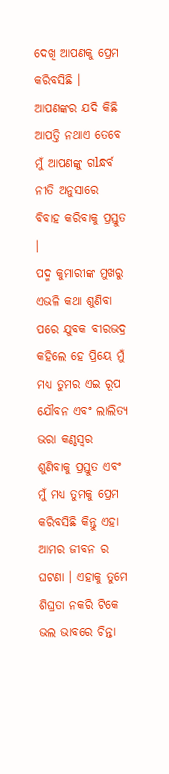ଦେଖି ଆପଣକୁ ପ୍ରେମ କରିବସିଛି । ଆପଣଙ୍କର ଯଦି କିଛି ଆପତ୍ତି ନଥାଏ ତେବେ ମୁଁ ଆପଣଙ୍କୁ ଗlନ୍ଧର୍ବ ନୀତି ଅନୁସାରେ ବିବାହ କରିବାକୁ ପ୍ରସ୍ତୁତ ।
ପଦ୍ମ କୁମାରୀଙ୍କ ମୁଖରୁ ଏଭଳି କଥା ଶୁଣିବା ପରେ ଯୁବକ ବୀରଭଦ୍ର କହିଲେ ହେ ପ୍ରିୟେ ମୁଁ ମଧ୍ୟ ତୁମର ଏଇ ରୂପ ଯୌବନ ଏବଂ ଲାଲିତ୍ୟ ଭରା କଣ୍ଠସ୍ୱର ଶୁଣିବାକୁ ପ୍ରସ୍ତୁତ ଏବଂ ମୁଁ ମଧ୍ୟ ତୁମକୁ ପ୍ରେମ କରିବସିଛି କିନ୍ତୁ ଏହା ଆମର ଜୀବନ ର ଘଟଣା । ଏହାକୁ ତୁମେ ଶିଘ୍ରତା ନକରି ଟିକେ ଭଲ ଭାବରେ ଚିନ୍ତା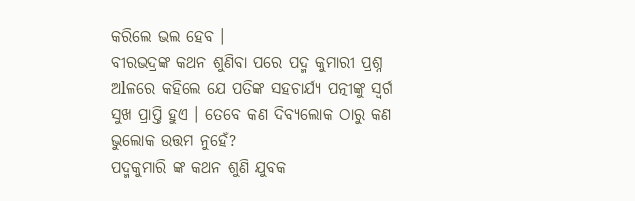କରିଲେ ଭଲ ହେବ ।
ବୀରଭଦ୍ରଙ୍କ କଥନ ଶୁଣିବା ପରେ ପଦ୍ମ କୁମାରୀ ପ୍ରଶ୍ନ ଅlଳରେ କହିଲେ ଯେ ପତିଙ୍କ ସହଚାର୍ଯ୍ୟ ପତ୍ନୀଙ୍କୁ ସ୍ବର୍ଗ ସୁଖ ପ୍ରାପ୍ତି ହୁଏ । ତେବେ କଣ ଦିବ୍ୟଲୋକ ଠାରୁ କଣ ଭୁଲୋକ ଉତ୍ତମ ନୁହେଁ?
ପଦ୍ମକୁମାରି ଙ୍କ କଥନ ଶୁଣି ଯୁବକ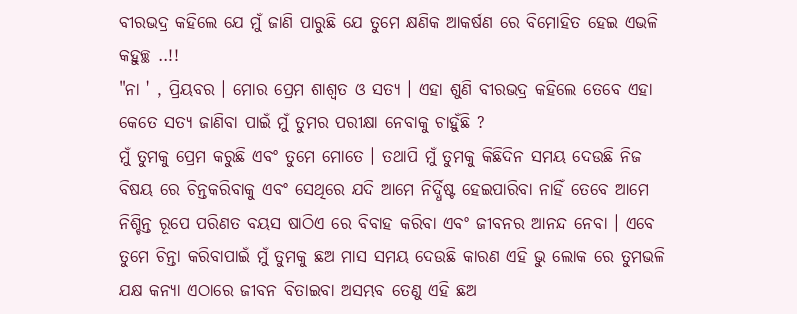ବୀରଭଦ୍ର କହିଲେ ଯେ ମୁଁ ଜାଣି ପାରୁଛି ଯେ ତୁମେ କ୍ଷଣିକ ଆକର୍ଷଣ ରେ ବିମୋହିତ ହେଇ ଏଭଳି କହୁଚ୍ଛ ..!!
"ନା ' , ପ୍ରିୟବର । ମୋର ପ୍ରେମ ଶାଶ୍ଵତ ଓ ସତ୍ୟ । ଏହା ଶୁଣି ବୀରଭଦ୍ର କହିଲେ ତେବେ ଏହା କେତେ ସତ୍ୟ ଜାଣିବା ପାଇଁ ମୁଁ ତୁମର ପରୀକ୍ଷା ନେବାକୁ ଚାହୁଁଛି ?
ମୁଁ ତୁମକୁ ପ୍ରେମ କରୁଛି ଏବଂ ତୁମେ ମୋତେ । ତଥାପି ମୁଁ ତୁମକୁ କିଛିଦିନ ସମୟ ଦେଉଛି ନିଜ ବିଷୟ ରେ ଚିନ୍ତକରିବାକୁ ଏବଂ ସେଥିରେ ଯଦି ଆମେ ନିର୍ଦ୍ଧିଷ୍ଟ ହେଇପାରିବା ନାହିଁ ତେବେ ଆମେ ନିଶ୍ଚିନ୍ତ ରୂପେ ପରିଣତ ବୟସ ଷାଠିଏ ରେ ବିବାହ କରିବା ଏବଂ ଜୀବନର ଆନନ୍ଦ ନେବା । ଏବେ ତୁମେ ଚିନ୍ତା କରିବାପାଇଁ ମୁଁ ତୁମକୁ ଛଅ ମାସ ସମୟ ଦେଉଛି କାରଣ ଏହି ଭୁ ଲୋକ ରେ ତୁମଭଳି ଯକ୍ଷ କନ୍ୟା ଏଠାରେ ଜୀବନ ବିତାଇବା ଅସମ୍ଭବ ତେଣୁ ଏହି ଛଅ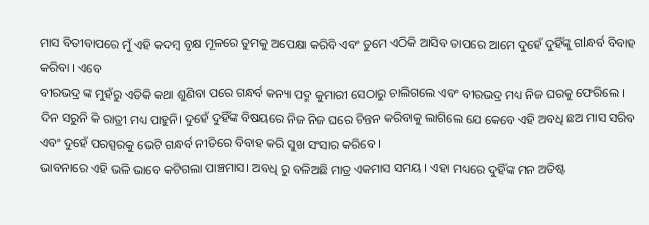ମାସ ବିତୀବାପରେ ମୁଁ ଏହି କଦମ୍ବ ବୃକ୍ଷ ମୂଳରେ ତୁମକୁ ଅପେକ୍ଷା କରିବି ଏବଂ ତୁମେ ଏଠିକି ଆସିବ ତାପରେ ଆମେ ଦୁହେଁ ଦୁହିଁଙ୍କୁ ଗlନ୍ଧର୍ବ ବିବାହ କରିବା । ଏବେ
ବୀରଭଦ୍ର ଙ୍କ ମୁହଁରୁ ଏତିକି କଥା ଶୁଣିବା ପରେ ଗନ୍ଧର୍ବ କନ୍ୟା ପଦ୍ମ କୁମାରୀ ସେଠାରୁ ଚାଲିଗଲେ ଏବଂ ବୀରଭଦ୍ର ମଧ୍ୟ ନିଜ ଘରକୁ ଫେରିଲେ ।
ଦିନ ସରୁନି କି ରାତ୍ରୀ ମଧ୍ୟ ପାହୁନି। ଦୁହେଁ ଦୁହିଁଙ୍କ ବିଷୟରେ ନିଜ ନିଜ ଘରେ ଚିନ୍ତନ କରିବାକୁ ଲାଗିଲେ ଯେ କେବେ ଏହି ଅବଧି ଛଅ ମାସ ସରିବ ଏବଂ ଦୁହେଁ ପରସ୍ପରକୁ ଭେଟି ଗନ୍ଧର୍ବ ନୀତିରେ ବିବାହ କରି ସୁଖ ସଂସାର କରିବେ ।
ଭାବନାରେ ଏହି ଭଳି ଭାବେ କଟିଗଲା ପାଞ୍ଚମାସ। ଅବଧି ରୁ ବଳିଅଛି ମାତ୍ର ଏକମାସ ସମୟ । ଏହା ମଧ୍ୟରେ ଦୁହିଁଙ୍କ ମନ ଅତିଷ୍ଟ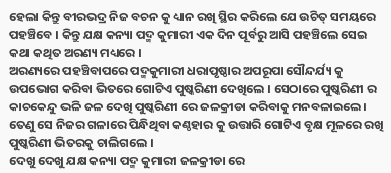ହେଲା କିନ୍ତୁ ବୀରଭଦ୍ର ନିଜ ବଚନ କୁ ଧ୍ୟାନ ରଖି ସ୍ଥିର କରିଲେ ଯେ ଉଚିତ୍ ସମୟରେ ପହଞ୍ଚିବେ । କିନ୍ତୁ ଯକ୍ଷ କନ୍ୟା ପଦ୍ମ କୁମାରୀ ଏକ ଦିନ ପୂର୍ବରୁ ଆସି ପହଞ୍ଚିଲେ ସେଇ କଥା କଥିତ ଅରଣ୍ୟ ମଧ୍ୟରେ ।
ଅରଣ୍ୟରେ ପହଞ୍ଚିବାପରେ ପଦ୍ମକୁମାରୀ ଧରାପୃଷ୍ଠାର ଅପରୂପା ସୌନ୍ଦର୍ଯ୍ୟ କୁ ଉପଭୋଗ କରିବା ଭିତରେ ଗୋଟିଏ ପୁଷ୍କରିଣୀ ଦେଖିଲେ । ସେଠାରେ ପୁଷ୍କରିଣୀ ର କାଚକେନ୍ଦୁ ଭଳି ଜଳ ଦେଖି ପୁଷ୍କରିଣୀ ରେ ଜଳକ୍ରୀଡା କରିବାକୁ ମନବଳାଇଲେ। ତେଣୁ ସେ ନିଜର ଗଳାରେ ପିନ୍ଧିଥିବା କଣ୍ଠହାର କୁ ଉତ୍ତାରି ଗୋଟିଏ ବୃକ୍ଷ ମୂଳରେ ରଖି ପୁଷ୍କରିଣୀ ଭିତରକୁ ଚାଲିଗଲେ ।
ଦେଖୁ ଦେଖୁ ଯକ୍ଷ କନ୍ୟା ପଦ୍ମ କୁମାରୀ ଜଳକ୍ରୀଡା ରେ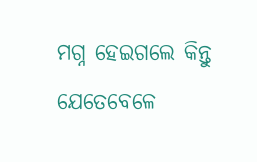ମଗ୍ନ ହେଇଗଲେ କିନ୍ତୁ ଯେତେବେଳେ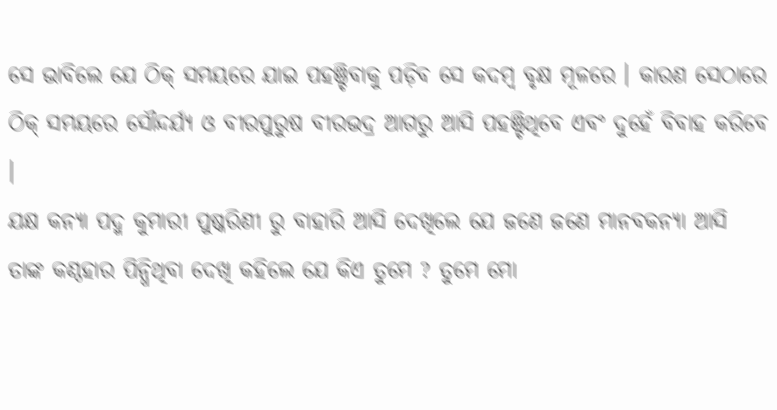ସେ ଭାବିଲେ ଯେ ଠିକ୍ ସମୟରେ ଯାଇ ପହଞ୍ଚିବାକୁ ପଡ଼ିବ ସେ କଦମ୍ବ ବୃକ୍ଷ ମୂଳରେ । କାରଣ ସେଠାରେ ଠିକ୍ ସମୟରେ ସୌନ୍ଦର୍ଯ୍ୟ ଓ ବୀରପୁରୁଷ ବୀରଭଦ୍ର ଆଗରୁ ଆସି ପହଞ୍ଚିଥିବେ ଏବଂ ଦୁହେଁ ବିବାହ କରିବେ ।
ଯକ୍ଷ କନ୍ୟା ପଦ୍ମ କୁମାରୀ ପୁଷ୍କରିଣୀ ରୁ ବାହାରି ଆସି ଦେଖିଲେ ଯେ ଜଣେ ଜଣେ ମାନବକନ୍ୟା ଆସି ତାଙ୍କ କଣ୍ଠହାର ପିନ୍ଧିଥିବା ଦେଖି କହିଲେ ଯେ କିଏ ତୁମେ ? ତୁମେ ମୋ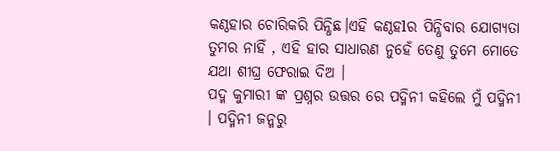କଣ୍ଠହାର ଚୋରିକରି ପିନ୍ଧିଛ।ଏହି କଣ୍ଠହlର ପିନ୍ଧିବାର ଯୋଗ୍ୟତା ତୁମର ନାହିଁ , ଏହି ହାର ସାଧାରଣ ନୁହେଁ ତେଣୁ ତୁମେ ମୋତେ ଯଥା ଶୀଘ୍ର ଫେରାଇ ଦିଅ ।
ପଦ୍ମ କୁମାରୀ ଙ୍କ ପ୍ରଶ୍ନର ଉତ୍ତର ରେ ପଦ୍ମିନୀ କହିଲେ ମୁଁ ପଦ୍ମିନୀ । ପଦ୍ମିନୀ ଜନ୍ମରୁ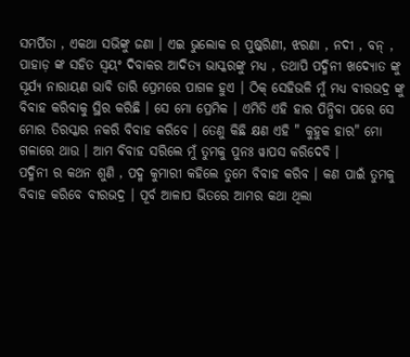ସମର୍ପିତା , ଏକଥା ସଭିଙ୍କୁ ଜଣା । ଏଇ ଭୁଲୋକ ର ପୁଷ୍କରିଣୀ, ଝରଣା , ନଦୀ , ବନ୍ , ପାହାଡ଼ ଙ୍କ ସହିତ ସ୍ଵୟଂ ଦିବାକର ଆଦିତ୍ୟ ଭାସ୍କରଙ୍କୁ ମଧ୍ୟ , ତଥାପି ପଦ୍ମିନୀ ଖଦ୍ୟୋତ ଙ୍କୁ ସୂର୍ଯ୍ୟ ନାରାୟଣ ଭାବି ତାରି ପ୍ରେମରେ ପାଗଳ ହୁଏ । ଠିକ୍ ସେହିଭଳି ମୁଁ ମଧ୍ୟ ବୀରଭଦ୍ର ଙ୍କୁ ବିବାହ କରିବାକୁ ସ୍ଥିର କରିଛି । ସେ ମୋ ପ୍ରେମିକ । ଏମିତି ଏହି ହାର ପିନ୍ଧିବା ପରେ ସେ ମୋର ତିରସ୍କାର ନକରି ବିବାହ କରିବେ । ତେଣୁ କିଛି କ୍ଷଣ ଏହି " କୁହୁକ ହାର" ମୋ ଗଳାରେ ଥାଉ । ଆମ ବିବାହ ସରିଲେ ମୁଁ ତୁମକୁ ପୁନଃ ୱାପସ କରିଦେବି ।
ପଦ୍ମିନୀ ର କଥନ ଶୁଣି , ପଦ୍ମ କୁମାରୀ କହିଲେ ତୁମେ ବିବାହ କରିବ । କଣ ପାଇଁ ତୁମକୁ ବିବାହ କରିବେ ବୀରଭଦ୍ର । ପୂର୍ବ ଆଳାପ ଭିତରେ ଆମର କଥା ଥିଲା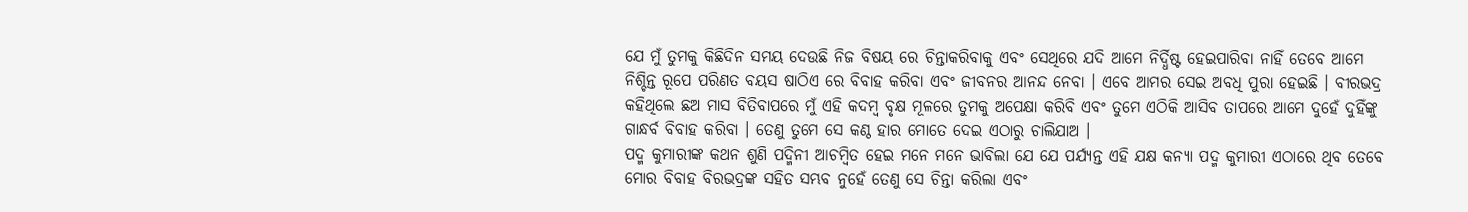ଯେ ମୁଁ ତୁମକୁ କିଛିଦିନ ସମୟ ଦେଉଛି ନିଜ ବିଷୟ ରେ ଚିନ୍ତାକରିବାକୁ ଏବଂ ସେଥିରେ ଯଦି ଆମେ ନିର୍ଦ୍ଧିଷ୍ଟ ହେଇପାରିବା ନାହିଁ ତେବେ ଆମେ ନିଶ୍ଚିନ୍ତ ରୂପେ ପରିଣତ ବୟସ ଷାଠିଏ ରେ ବିବାହ କରିବା ଏବଂ ଜୀବନର ଆନନ୍ଦ ନେବା । ଏବେ ଆମର ସେଇ ଅବଧି ପୁରା ହେଇଛି । ବୀରଭଦ୍ର କହିଥିଲେ ଛଅ ମାସ ବିତିବାପରେ ମୁଁ ଏହି କଦମ୍ବ ବୃକ୍ଷ ମୂଳରେ ତୁମକୁ ଅପେକ୍ଷା କରିବି ଏବଂ ତୁମେ ଏଠିକି ଆସିବ ତାପରେ ଆମେ ଦୁହେଁ ଦୁହିଁଙ୍କୁ ଗାନ୍ଧର୍ବ ବିବାହ କରିବା । ତେଣୁ ତୁମେ ସେ କଣ୍ଠ ହାର ମୋତେ ଦେଇ ଏଠାରୁ ଚାଲିଯାଅ ।
ପଦ୍ମ କୁମାରୀଙ୍କ କଥନ ଶୁଣି ପଦ୍ମିନୀ ଆଚମ୍ବିତ ହେଇ ମନେ ମନେ ଭାବିଲା ଯେ ଯେ ପର୍ଯ୍ୟନ୍ତ ଏହି ଯକ୍ଷ କନ୍ୟା ପଦ୍ମ କୁମାରୀ ଏଠାରେ ଥିବ ତେବେ ମୋର ବିବାହ ବିରଭଦ୍ରଙ୍କ ସହିତ ସମ୍ଭବ ନୁହେଁ ତେଣୁ ସେ ଚିନ୍ତା କରିଲା ଏବଂ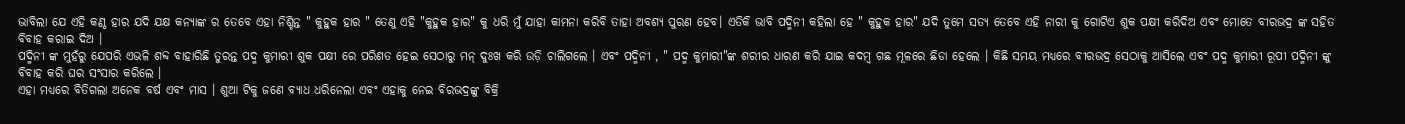ଭାବିଲା ଯେ ଏହି କଣ୍ଠ ହାର ଯଦି ଯକ୍ଷ କନ୍ୟାଙ୍କ ର ତେବେ ଏହା ନିଶ୍ଚିନ୍ତ " କୁହୁକ ହାର " ତେଣୁ ଏହି "କୁହୁକ ହାର" କୁ ଧରି ମୁଁ ଯାହା କାମନା କରିବି ତାହା ଅବଶ୍ୟ ପୁରଣ ହେବ। ଏତିକି ଭାବି ପଦ୍ମିନୀ କହିଲା ହେ " କୁହୁକ ହାର" ଯଦି ତୁମେ ସତ୍ୟ ତେବେ ଏହି ନାରୀ କୁ ଗୋଟିଏ ଶୁକ ପକ୍ଷୀ କରିଦିଅ ଏବଂ ମୋତେ ବୀରଭଦ୍ର ଙ୍କ ସହିତ ବିବାହ କରାଇ ଦିଅ ।
ପଦ୍ମିନୀ ଙ୍କ ମୁହଁରୁ ଯେପରି ଏଭଳି ଶବ୍ଦ ବାହାରିଛି ତୁରନ୍ତ ପଦ୍ମ କୁମାରୀ ଶୁକ ପକ୍ଷୀ ରେ ପରିଣତ ହେଇ ସେଠାରୁ ମନ୍ ଦୁଃଖ କରି ଉଡ଼ି ଚାଲିଗଲେ । ଏବଂ ପଦ୍ମିନୀ , " ପଦ୍ମ କୁମାରୀ"ଙ୍କ ଶରୀର ଧାରଣ କରି ଯାଇ କଦମ୍ବ ଗଛ ମୂଳରେ ଛିଡା ହେଲେ । କିଛି ସମୟ ମଧ୍ୟରେ ବୀରଭଦ୍ର ସେଠାକୁ ଆସିଲେ ଏବଂ ପଦ୍ମ କୁମାରୀ ରୂପୀ ପଦ୍ମିନୀ ଙ୍କୁ ବିବାହ କରି ଘର ସଂସାର କରିଲେ ।
ଏହା ମଧ୍ୟରେ ବିତିଗଲା ଅନେକ ବର୍ଷ ଏବଂ ମାସ । ଶୁଆ ଟିକୁ ଜଣେ ବ୍ୟାଧ ଧରିନେଲା ଏବଂ ଏହାକୁ ନେଇ ବିରଭଦ୍ରଙ୍କୁ ବିକ୍ରି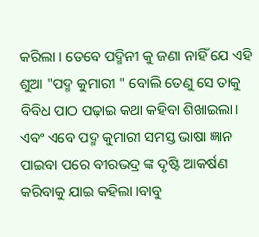କରିଲା । ତେବେ ପଦ୍ମିନୀ କୁ ଜଣା ନାହିଁ ଯେ ଏହି ଶୁଆ "ପଦ୍ମ କୁମାରୀ " ବୋଲି ତେଣୁ ସେ ତାକୁ ବିବିଧ ପାଠ ପଢ଼ାଇ କଥା କହିବା ଶିଖାଇଲା। ଏବଂ ଏବେ ପଦ୍ମ କୁମାରୀ ସମସ୍ତ ଭାଷା ଜ୍ଞାନ ପାଇବା ପରେ ବୀରଭଦ୍ର ଙ୍କ ଦୃଷ୍ଟି ଆକର୍ଷଣ କରିବାକୁ ଯାଇ କହିଲା ।ବାବୁ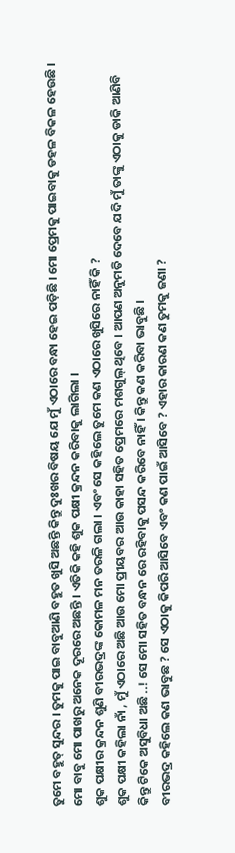ତୁମେ ବହୁତ୍ ସୁନ୍ଦର । ତୁମକୁ ପାଇ ବାବୁଆଣି ବହୁତ ଖୁସି ଅଛନ୍ତି କିନ୍ତୁ ଦୁଃଖର ବିଷୟ ଯେ ମୁଁ ଏଠାରେ ବନ୍ଧା ହେଇ ପଡ଼ିଛି । ମୋ ପ୍ରେମକୁ ପାଇବାକୁ ଡହଳ ବିକଳ ହେଉଛି । ମୋ ବାବୁ ମୋ ପାଖରୁ ଅନେକ ଦୂରରେ ଅଛନ୍ତି । ଏତିକି କହି ଶୁକ ପକ୍ଷୀ କ୍ରନ୍ଦନ କରିବାକୁ ଲାଗିଲା ।
ଶୁକ ପକ୍ଷୀର କ୍ରନ୍ଦନ ଶୁଣି ବୀରଭଦ୍ରଙ୍କ କୋମଳ ମନ ତରଳି ଗଲା । ଏବଂ ସେ କହିଲେ ତୁମେ କଣ ଏଠାରେ ଖୁସିରେ ନାହିଁ କି ?
ଶୁକ ପକ୍ଷୀ କହିଲା ନାଁ , ମୁଁ ଏଠାରେ ଅଛି ଆଉ ମୋ ପ୍ରୀୟବର ଆଉ କାହା ସହିତ ପ୍ରେମରେ ମଶଗୁଲ୍ ଥିବେ । ଆପଣ ଅନୁମତି ଦେବେ ଯଦି ମୁଁ ତାଙ୍କୁ ଏଠାକୁ ଡାକି ଆଣିବି କିନ୍ତୁ ଟିକେ ଅସୁବିଧା ଅଛି ..! ସେ ମୋ ସହିତ ବନ୍ଧନ ରେ ରହିବାକୁ ପସନ୍ଦ କରିବେ ନାହିଁ । କିନ୍ତୁ କଣ କରିବା ଭାବୁଛି ।
ବୀରଭଦ୍ର କହିଲେ କଣ ଭାବୁଛ ? ସେ ଏଠାକୁ କିପରି ଆସିବେ ଏବଂ କଣ ପାଇଁ ଆସିବେ ? ଏହାର କାରଣ କଣ ତୁମକୁ ଜଣା ?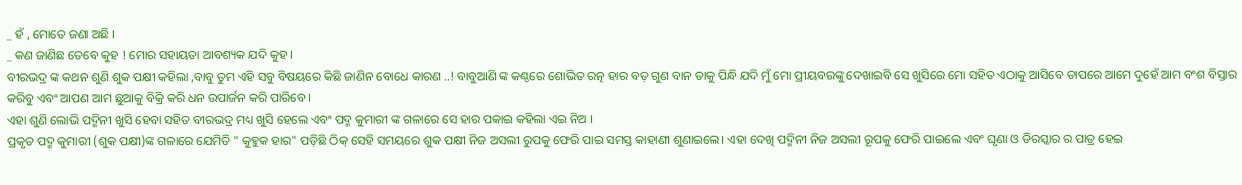_ ହଁ , ମୋତେ ଜଣା ଅଛି ।
_ କଣ ଜାଣିଛ ତେବେ କୁହ ! ମୋର ସହାୟତା ଆବଶ୍ୟକ ଯଦି କୁହ ।
ବୀରଭଦ୍ର ଙ୍କ କଥନ ଶୁଣି ଶୁକ ପକ୍ଷୀ କହିଲା ,ବାବୁ ତୁମ ଏହି ସବୁ ବିଷୟରେ କିଛି ଜାଣିନ ବୋଧେ କାରଣ ..! ବାବୁଆଣି ଙ୍କ କଣ୍ଠରେ ଶୋଭିତ ରତ୍ନ ହାର ବଡ଼ ଗୁଣ ବାନ ତାକୁ ପିନ୍ଧି ଯଦି ମୁଁ ମୋ ପ୍ରୀୟବରଙ୍କୁ ଦେଖାଇବି ସେ ଖୁସିରେ ମୋ ସହିତ ଏଠାକୁ ଆସିବେ ତାପରେ ଆମେ ଦୁହେଁ ଆମ ବଂଶ ବିସ୍ତାର କରିବୁ ଏବଂ ଆପଣ ଆମ ଛୁଆକୁ ବିକ୍ରି କରି ଧନ ଉପାର୍ଜନ କରି ପାରିବେ ।
ଏହା ଶୁଣି ଲୋଭି ପଦ୍ମିନୀ ଖୁସି ହେବା ସହିତ ବୀରଭଦ୍ର ମଧ୍ୟ ଖୁସି ହେଲେ ଏବଂ ପଦ୍ମ କୁମାରୀ ଙ୍କ ଗଳାରେ ସେ ହାର ପକାଇ କହିଲା ଏଇ ନିଅ ।
ପ୍ରକୃତ ପଦ୍ମ କୁମାରୀ (ଶୁକ ପକ୍ଷୀ)ଙ୍କ ଗଳାରେ ଯେମିତି " କୁହୁକ ହାର" ପଡ଼ିଛି ଠିକ୍ ସେହି ସମୟରେ ଶୁକ ପକ୍ଷୀ ନିଜ ଅସଲୀ ରୁପକୁ ଫେରି ପାଇ ସମସ୍ତ କାହାଣୀ ଶୁଣାଇଲେ। ଏହା ଦେଖି ପଦ୍ମିନୀ ନିଜ ଅସଲୀ ରୂପକୁ ଫେରି ପାଇଲେ ଏବଂ ଘୃଣା ଓ ତିରସ୍କାର ର ପାତ୍ର ହେଇ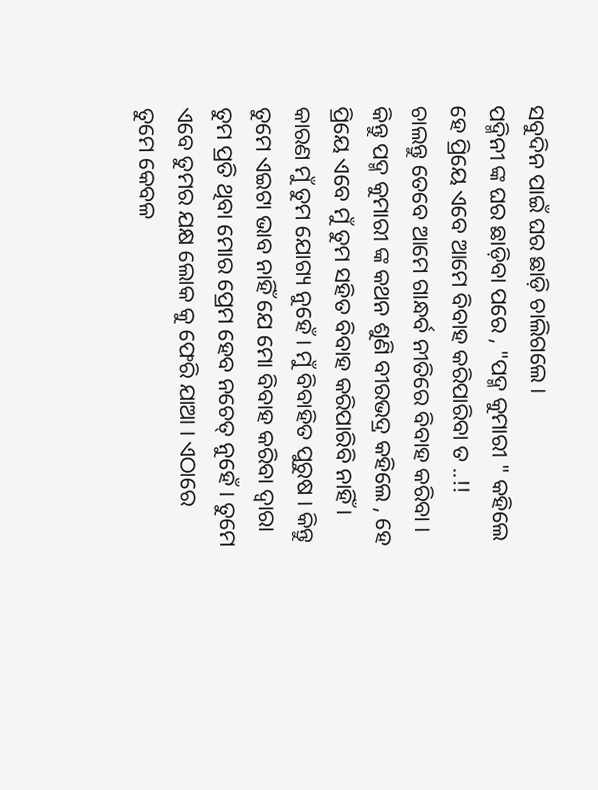ସବୁଦିନ ପାଇଁ ଘର ଛାଡ଼ି ଚାଲିଗଲେ ।
ପଦ୍ମିନୀ ଙ୍କ ଘର ଛାଡ଼ିବା ପରେ , "ପଦ୍ମ କୁମାରୀ " କହିଲେ ହେ ପ୍ରିୟେ ଏବେ ଆମେ ବିବାହ କରିପାରିବା ତ ..!!
ଚାଲନ୍ତୁ ତେବେ ଆମେ ଗାନ୍ଧର୍ବ ନୀତିରେ ବିବାହ କରିବା । କିନ୍ତୁ ପଦ୍ମ କୁମାରୀ ଙ୍କ କଥନ ଶୁଣି ବୀରଭଦ୍ର କହିଲେ , ହେ ପ୍ରିୟେ ଏବେ ମୁଁ ତୁମ ସହିତ ବିବାହ କରିପାରିବି ନାହିଁ । କାରଣ ମୁଁ ତୁମ ଯୋଗ୍ୟ ନୁହେଁ । ମୁଁ ବିବାହିତ ପୁରୁଷ । କିନ୍ତୁ ତୁମେ ଏଇଟା ଭାବ ନାହିଁ ଯେ ମୋ ବିବାହ କରିବା ଦ୍ୱାରା ତୁମ ପ୍ରତି ଥିବା ମୋର ପ୍ରେମ ହେବ ନଚେତ୍ ନୁହେଁ । ତୁମେ ଏବେ ତୁମର ଯକ୍ଷ ଲୋକ କୁ ଫେରି ଯାଆ । ଏଠାରେ ତୁମେ କେବଳ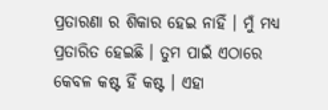ପ୍ରତାରଣା ର ଶିକାର ହେଇ ନାହିଁ । ମୁଁ ମଧ୍ୟ ପ୍ରତାରିତ ହେଇଛି । ତୁମ ପାଇଁ ଏଠାରେ କେବଳ କଷ୍ଟ ହିଁ କଷ୍ଟ । ଏହା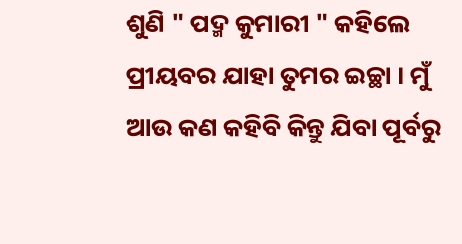ଶୁଣି " ପଦ୍ମ କୁମାରୀ " କହିଲେ ପ୍ରୀୟବର ଯାହା ତୁମର ଇଚ୍ଛା । ମୁଁ ଆଉ କଣ କହିବି କିନ୍ତୁ ଯିବା ପୂର୍ବରୁ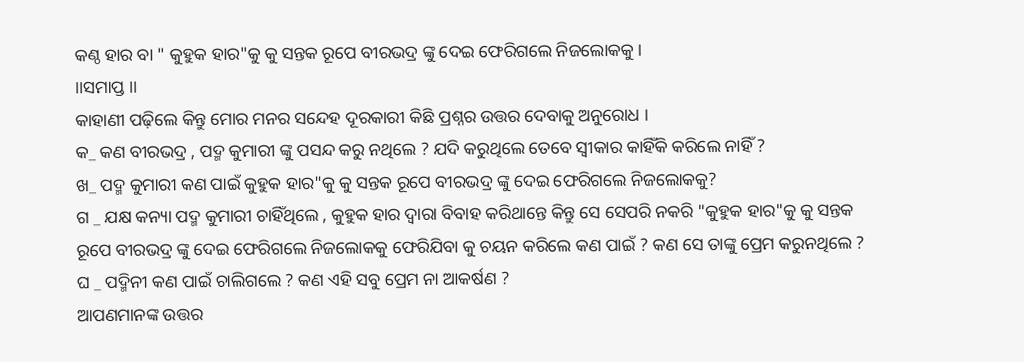କଣ୍ଠ ହାର ବା " କୁହୁକ ହାର"କୁ କୁ ସନ୍ତକ ରୂପେ ବୀରଭଦ୍ର ଙ୍କୁ ଦେଇ ଫେରିଗଲେ ନିଜଲୋକକୁ ।
।।ସମାପ୍ତ ।।
କାହାଣୀ ପଢ଼ିଲେ କିନ୍ତୁ ମୋର ମନର ସନ୍ଦେହ ଦୂରକାରୀ କିଛି ପ୍ରଶ୍ନର ଉତ୍ତର ଦେବାକୁ ଅନୁରୋଧ ।
କ_ କଣ ବୀରଭଦ୍ର , ପଦ୍ମ କୁମାରୀ ଙ୍କୁ ପସନ୍ଦ କରୁ ନଥିଲେ ? ଯଦି କରୁଥିଲେ ତେବେ ସ୍ବୀକାର କାହିଁକି କରିଲେ ନାହିଁ ?
ଖ_ ପଦ୍ମ କୁମାରୀ କଣ ପାଇଁ କୁହୁକ ହାର"କୁ କୁ ସନ୍ତକ ରୂପେ ବୀରଭଦ୍ର ଙ୍କୁ ଦେଇ ଫେରିଗଲେ ନିଜଲୋକକୁ?
ଗ _ ଯକ୍ଷ କନ୍ୟା ପଦ୍ମ କୁମାରୀ ଚାହିଁଥିଲେ , କୁହୁକ ହାର ଦ୍ଵାରା ବିବାହ କରିଥାନ୍ତେ କିନ୍ତୁ ସେ ସେପରି ନକରି "କୁହୁକ ହାର"କୁ କୁ ସନ୍ତକ ରୂପେ ବୀରଭଦ୍ର ଙ୍କୁ ଦେଇ ଫେରିଗଲେ ନିଜଲୋକକୁ ଫେରିଯିବା କୁ ଚୟନ କରିଲେ କଣ ପାଇଁ ? କଣ ସେ ତାଙ୍କୁ ପ୍ରେମ କରୁନଥିଲେ ?
ଘ _ ପଦ୍ମିନୀ କଣ ପାଇଁ ଚାଲିଗଲେ ? କଣ ଏହି ସବୁ ପ୍ରେମ ନା ଆକର୍ଷଣ ?
ଆପଣମାନଙ୍କ ଉତ୍ତର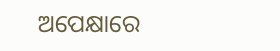ଅପେକ୍ଷାରେ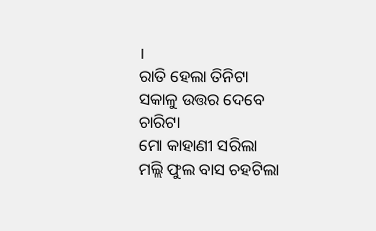।
ରାତି ହେଲା ତିନିଟା
ସକାଳୁ ଉତ୍ତର ଦେବେ ଚାରିଟା
ମୋ କାହାଣୀ ସରିଲା
ମଲ୍ଲି ଫୁଲ ବାସ ଚହଟିଲା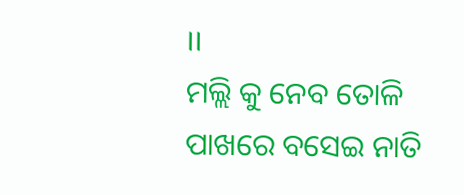।।
ମଲ୍ଲି କୁ ନେବ ତୋଳି
ପାଖରେ ବସେଇ ନାତି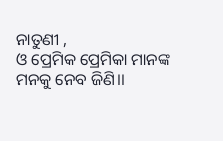ନାତୁଣୀ ,
ଓ ପ୍ରେମିକ ପ୍ରେମିକା ମାନଙ୍କ ମନକୁ ନେବ ଜିଣି।।